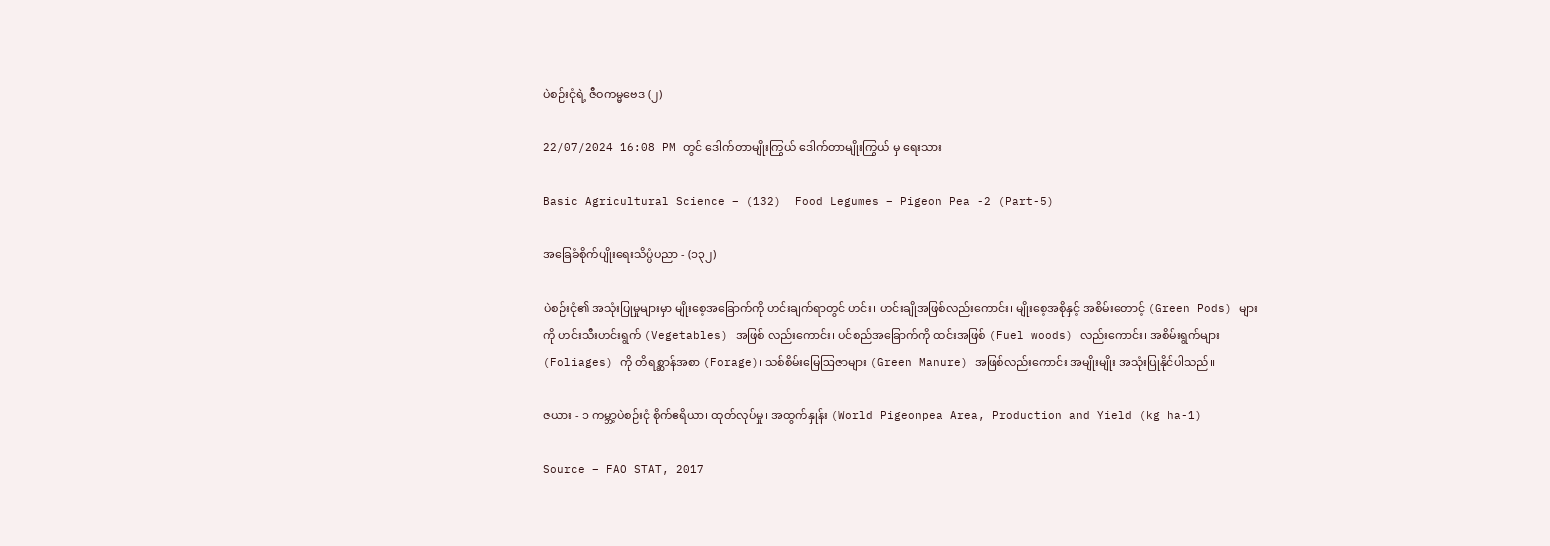ပဲစဉ်းငုံရဲ့ ဇီဝကမ္မဗေဒ (၂)

22/07/2024 16:08 PM တွင် ဒေါက်တာမျိုးကြွယ် ဒေါက်တာမျိုးကြွယ် မှ ရေးသား

Basic Agricultural Science – (132)  Food Legumes – Pigeon Pea -2 (Part-5)

အခြေခံစိုက်ပျိုးရေးသိပ္ပံပညာ - (၁၃၂)

ပဲစဉ်းငုံ၏ အသုံးပြုမှုများမှာ မျိုးစေ့အခြောက်ကို ဟင်းချက်ရာတွင် ဟင်း၊ ဟင်းချိုအဖြစ်လည်းကောင်း၊ မျိုးစေ့အစိုနှင့် အစိမ်းတောင့် (Green Pods) များကို ဟင်းသီးဟင်းရွက် (Vegetables) အဖြစ် လည်းကောင်း၊ ပင်စည်အခြောက်ကို ထင်းအဖြစ် (Fuel woods) လည်းကောင်း၊ အစိမ်းရွက်များ (Foliages) ကို တိရစ္ဆာန်အစာ (Forage)၊ သစ်စိမ်းမြေဩဇာများ (Green Manure) အဖြစ်လည်းကောင်း အမျိုးမျိုး အသုံးပြုနိုင်ပါသည်။

ဇယား - ၁ ကမ္ဘာ့ပဲစဉ်းငုံ စိုက်ဧရိယာ၊ ထုတ်လုပ်မှု၊ အထွက်နှုန်း (World Pigeonpea Area, Production and Yield (kg ha-1)

Source – FAO STAT, 2017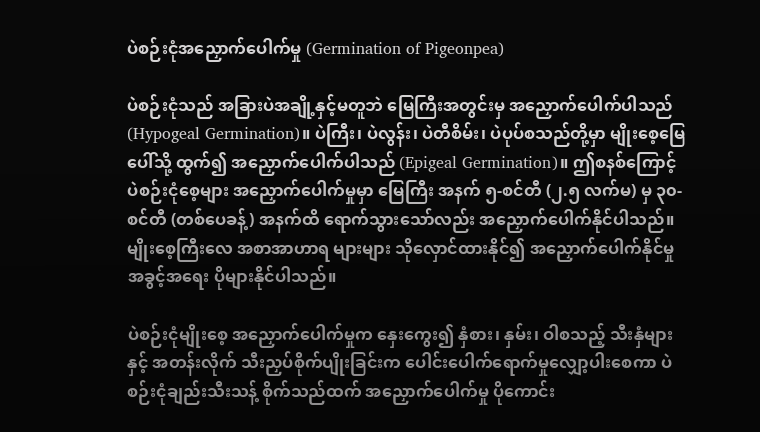ပဲစဉ်းငုံအညှောက်ပေါက်မှု (Germination of Pigeonpea)

ပဲစဉ်းငုံသည် အခြားပဲအချို့နှင့်မတူဘဲ မြေကြီးအတွင်းမှ အညှောက်ပေါက်ပါသည် (Hypogeal Germination)။ ပဲကြီး၊ ပဲလွန်း၊ ပဲတီစိမ်း၊ ပဲပုပ်စသည်တို့မှာ မျိုးစေ့မြေပေါ်သို့ ထွက်၍ အညှောက်ပေါက်ပါသည် (Epigeal Germination)။ ဤစနစ်ကြောင့် ပဲစဉ်းငုံစေ့များ အညှောက်ပေါက်မှုမှာ မြေကြီး အနက် ၅-စင်တီ (၂.၅ လက်မ) မှ ၃၀-စင်တီ (တစ်ပေခန့်) အနက်ထိ ရောက်သွားသော်လည်း အညှောက်ပေါက်နိုင်ပါသည်။ မျိုးစေ့ကြီးလေ အစာအာဟာရ များများ သိုလှောင်ထားနိုင်၍ အညှောက်ပေါက်နိုင်မှု အခွင့်အရေး ပိုများနိုင်ပါသည်။

ပဲစဉ်းငုံမျိုးစေ့ အညှောက်ပေါက်မှုက နှေးကွေး၍ နှံစား၊ နှမ်း၊ ဝါစသည့် သီးနှံများနှင့် အတန်းလိုက် သီးညှပ်စိုက်ပျိုးခြင်းက ပေါင်းပေါက်ရောက်မှုလျှော့ပါးစေကာ ပဲစဉ်းငုံချည်းသီးသန့် စိုက်သည်ထက် အညှောက်ပေါက်မှု ပိုကောင်း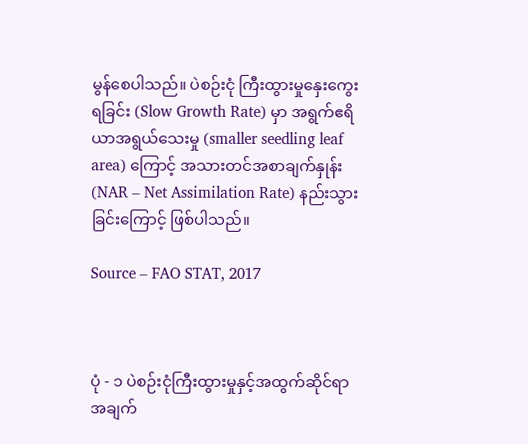မွန်စေပါသည်။ ပဲစဉ်းငုံ ကြီးထွားမှုနှေးကွေး ရခြင်း (Slow Growth Rate) မှာ အရွက်ဧရိယာအရွယ်သေးမှု (smaller seedling leaf area) ကြောင့် အသားတင်အစာချက်နှုန်း (NAR – Net Assimilation Rate) နည်းသွားခြင်းကြောင့် ဖြစ်ပါသည်။

Source – FAO STAT, 2017



ပုံ - ၁ ပဲစဉ်းငုံကြီးထွားမှုနှင့်အထွက်ဆိုင်ရာ အချက်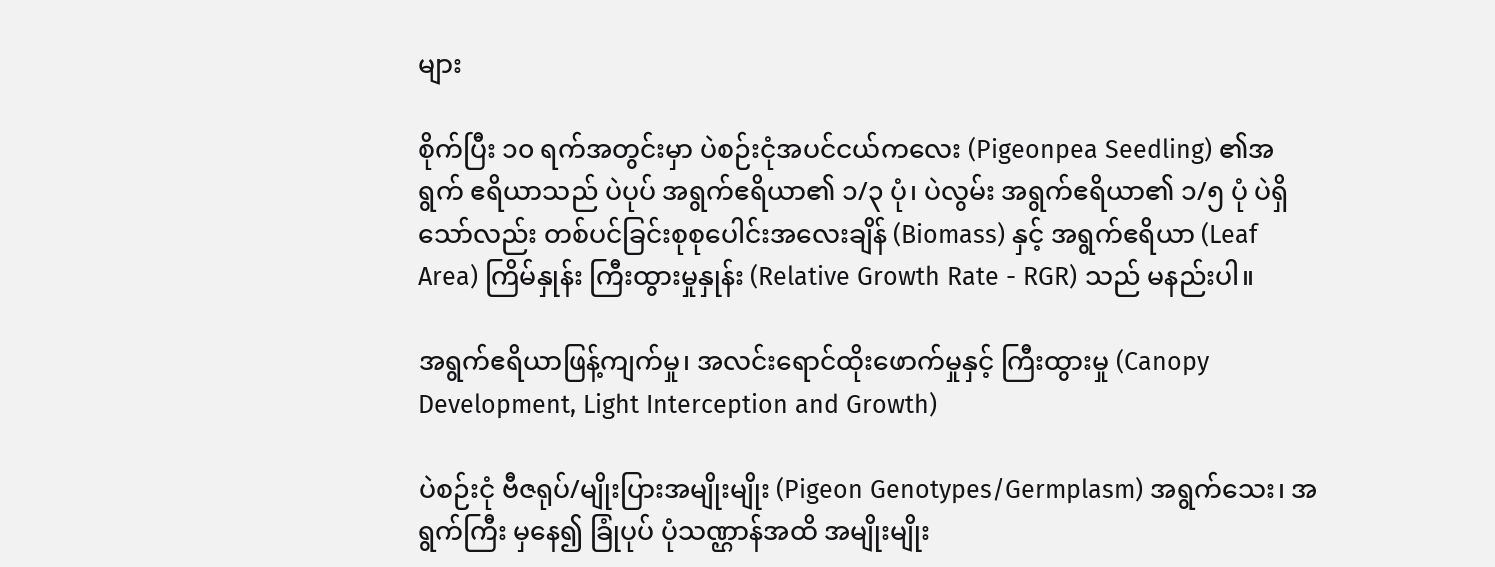များ

စိုက်ပြီး ၁၀ ရက်အတွင်းမှာ ပဲစဉ်းငုံအပင်ငယ်ကလေး (Pigeonpea Seedling) ၏အရွက် ဧရိယာသည် ပဲပုပ် အရွက်ဧရိယာ၏ ၁/၃ ပုံ၊ ပဲလွမ်း အရွက်ဧရိယာ၏ ၁/၅ ပုံ ပဲရှိသော်လည်း တစ်ပင်ခြင်းစုစုပေါင်းအလေးချိန် (Biomass) နှင့် အရွက်ဧရိယာ (Leaf Area) ကြိမ်နှုန်း ကြီးထွားမှုနှုန်း (Relative Growth Rate - RGR) သည် မနည်းပါ။

အရွက်ဧရိယာဖြန့်ကျက်မှု၊ အလင်းရောင်ထိုးဖောက်မှုနှင့် ကြီးထွားမှု (Canopy Development, Light Interception and Growth)

ပဲစဉ်းငုံ ဗီဇရုပ်/မျိုးပြားအမျိုးမျိုး (Pigeon Genotypes/Germplasm) အရွက်သေး၊ အရွက်ကြီး မှနေ၍ ခြုံပုပ် ပုံသဏ္ဌာန်အထိ အမျိုးမျိုး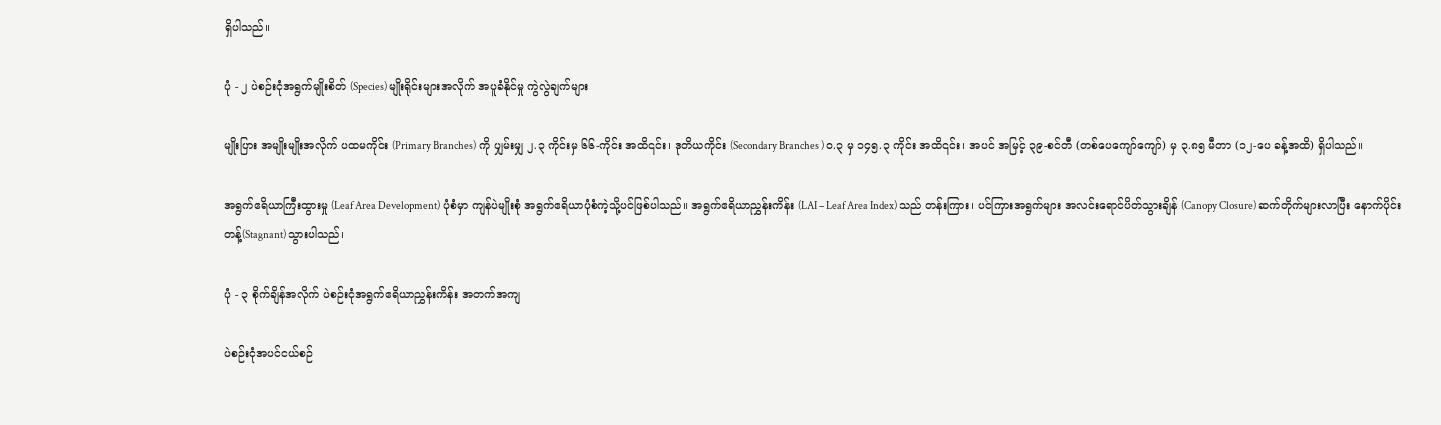ရှိပါသည်။

ပုံ - ၂ ပဲစဉ်းငုံအရွက်မျိုးစိတ် (Species) မျိုးရိုင်းများအလိုက် အပူခံနိုင်မှု ကွဲလွဲချက်များ

မျိုးပြား အမျိုးမျိုးအလိုက် ပထမကိုင်း (Primary Branches) ကို ပျှမ်းမျှ ၂.၃ ကိုင်းမှ ၆၆-ကိုင်း အထိ၎င်း၊ ဒုတိယကိုင်း (Secondary Branches ) ၀.၃ မှ ၁၄၅.၃ ကိုင်း အထိ၎င်း၊ အပင် အမြင့် ၃၉-စင်တီ (တစ်ပေကျော်ကျော်) မှ ၃.၈၅ မီတာ (၁၂-ပေ ခန့်အထိ) ရှိပါသည်။

အရွက်ဧရိယာကြီးထွားမှု (Leaf Area Development) ပုံစံမှာ ကျန်ပဲမျိုးစုံ အရွက်ဧရိယာပုံစံကဲ့သို့ပင်ဖြစ်ပါသည်။ အရွက်ဧရိယာညွှန်းကိန်း (LAI – Leaf Area Index) သည် တန်းကြား၊ ပင်ကြားအရွက်များ အလင်းရောင်ပိတ်သွားချိန် (Canopy Closure) ဆက်တိုက်များလာပြီး နောက်ပိုင်းတန့်(Stagnant) သွားပါသည်၊

ပုံ - ၃ စိုက်ချိန်အလိုက် ပဲစဉ်းငုံအရွက်ဧရိယာညွှန်းကိန်း အတက်အကျ

ပဲစဉ်းငုံအပင်ငယ်စဉ်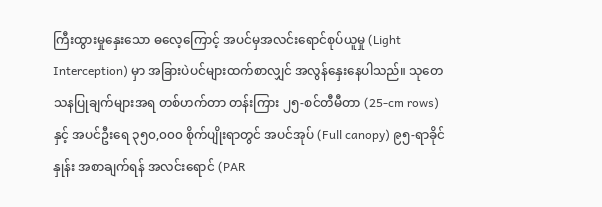ကြီးထွားမှုနှေးသော ဓလေ့ကြောင့် အပင်မှအလင်းရောင်စုပ်ယူမှု (Light Interception) မှာ အခြားပဲပင်များထက်စာလျှင် အလွန်နှေးနေပါသည်။ သုတေသနပြုချက်များအရ တစ်ဟက်တာ တန်းကြား ၂၅-စင်တီမီတာ (25-cm rows) နှင့် အပင်ဦးရေ ၃၅၀,၀၀၀ စိုက်ပျိုးရာတွင် အပင်အုပ် (Full canopy) ၉၅-ရာခိုင်နှုန်း အစာချက်ရန် အလင်းရောင် (PAR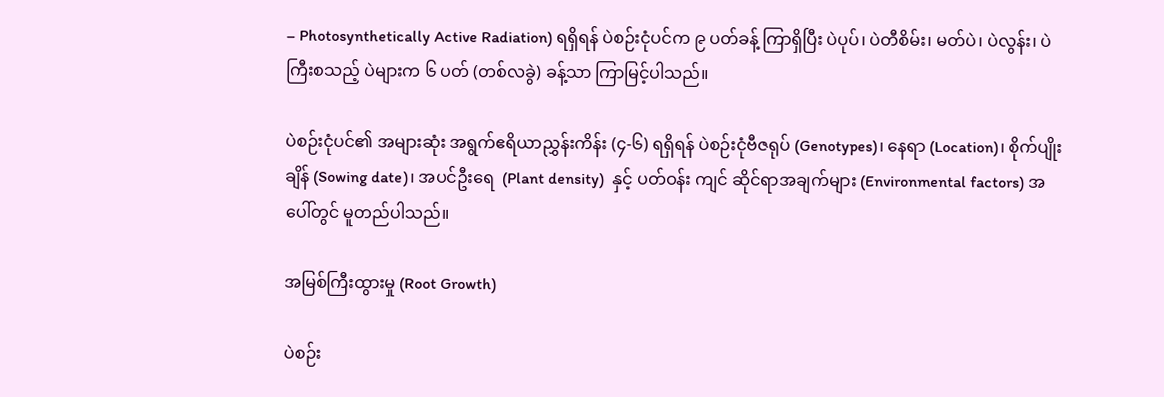– Photosynthetically Active Radiation) ရရှိရန် ပဲစဉ်းငုံပင်က ၉ ပတ်ခန့် ကြာရှိပြီး ပဲပုပ်၊ ပဲတီစိမ်း၊ မတ်ပဲ၊ ပဲလွန်း၊ ပဲကြီးစသည့် ပဲများက ၆ ပတ် (တစ်လခွဲ) ခန့်သာ ကြာမြင့်ပါသည်။

ပဲစဉ်းငုံပင်၏ အများဆုံး အရွက်ဧရိယာညွှန်းကိန်း (၄-၆) ရရှိရန် ပဲစဉ်းငုံဗီဇရုပ် (Genotypes)၊ နေရာ (Location)၊ စိုက်ပျိုးချိန် (Sowing date)၊ အပင်ဦးရေ  (Plant density)  နှင့် ပတ်ဝန်း ကျင် ဆိုင်ရာအချက်များ (Environmental factors) အပေါ်တွင် မူတည်ပါသည်။

အမြစ်ကြီးထွားမှု (Root Growth)

ပဲစဉ်း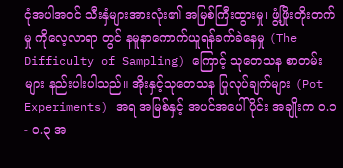ငုံအပါအဝင် သီးနှံများအားလုံး၏ အမြစ်ကြီးထွားမှု၊ ဖွံ့ဖြိုးတိုးတက်မှု ကိုလေ့လာရာ တွင် နမူနာကောက်ယူရန်ခက်ခဲနေမှု (The Difficulty of Sampling) ကြောင့် သုတေသန စာတမ်းများ နည်းပါးပါသည်။ အိုးနှင့်သုတေသန ပြုလုပ်ချက်များ (Pot Experiments) အရ အမြစ်နှင့် အပင်အပေါ်ပိုင်း အချိုးက ၀.၁ - ၀.၃ အ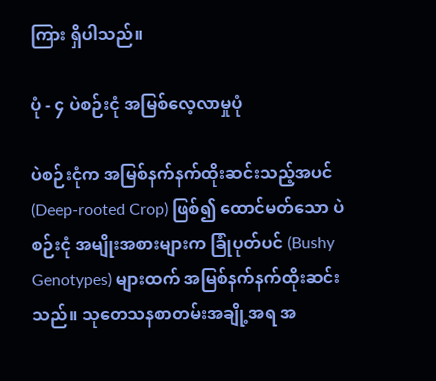ကြား ရှိပါသည်။

ပုံ - ၄ ပဲစဉ်းငုံ အမြစ်လေ့လာမှုပုံ

ပဲစဉ်းငုံက အမြစ်နက်နက်ထိုးဆင်းသည့်အပင် (Deep-rooted Crop) ဖြစ်၍ ထောင်မတ်သော ပဲစဉ်းငုံ အမျိုးအစားများက ခြုံပုတ်ပင် (Bushy Genotypes) များထက် အမြစ်နက်နက်ထိုးဆင်းသည်။ သုတေသနစာတမ်းအချို့အရ အ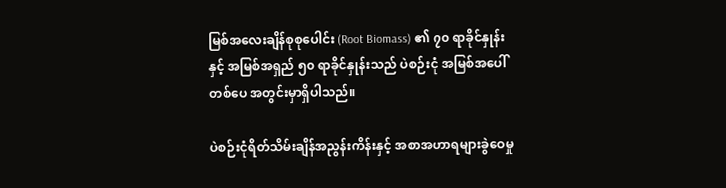မြစ်အလေးချိန်စုစုပေါင်း (Root Biomass) ၏ ၇၀ ရာခိုင်နှုန်း နှင့် အမြစ်အရှည် ၅၀ ရာခိုင်နှုန်းသည် ပဲစဉ်းငုံ အမြစ်အပေါ် တစ်ပေ အတွင်းမှာရှိပါသည်။

ပဲစဉ်းငုံရိတ်သိမ်းချိန်အညွန်းကိန်းနှင့် အစာအဟာရများခွဲဝေမှု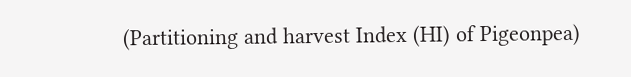(Partitioning and harvest Index (HI) of Pigeonpea)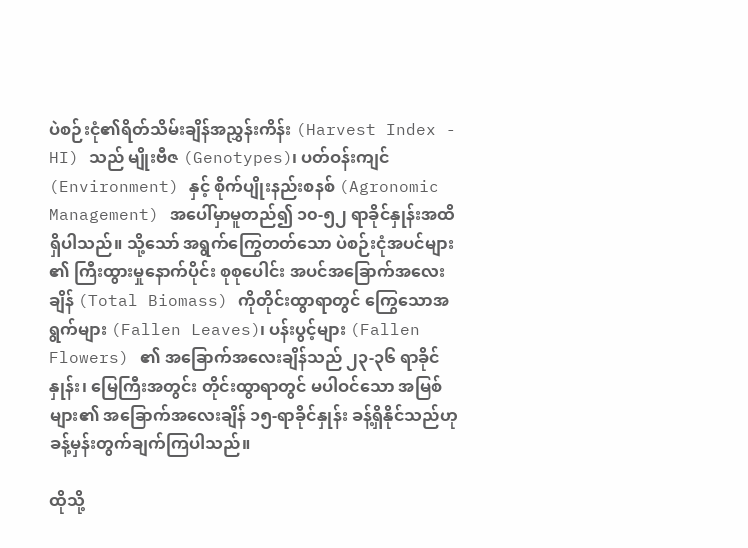ပဲစဉ်းငုံ၏ရိတ်သိမ်းချိန်အညွှန်းကိန်း (Harvest Index - HI) သည် မျိုးဗီဇ (Genotypes)၊ ပတ်ဝန်းကျင် (Environment) နှင့် စိုက်ပျိုးနည်းစနစ် (Agronomic Management) အပေါ်မှာမူတည်၍ ၁၀-၅၂ ရာခိုင်နှုန်းအထိ ရှိပါသည်။ သို့သော် အရွက်ကြွေတတ်သော ပဲစဉ်းငုံအပင်များ ၏ ကြီးထွားမှုနောက်ပိုင်း စုစုပေါင်း အပင်အခြောက်အလေးချိန် (Total Biomass) ကိုတိုင်းထွာရာတွင် ကြွေသောအရွက်များ (Fallen Leaves)၊ ပန်းပွင့်များ (Fallen Flowers) ၏ အခြောက်အလေးချိန်သည် ၂၃-၃၆ ရာခိုင်နှုန်း၊ မြေကြီးအတွင်း တိုင်းထွာရာတွင် မပါဝင်သော အမြစ်များ၏ အခြောက်အလေးချိန် ၁၅-ရာခိုင်နှုန်း ခန့်ရှိနိုင်သည်ဟု ခန့်မှန်းတွက်ချက်ကြပါသည်။

ထိုသို့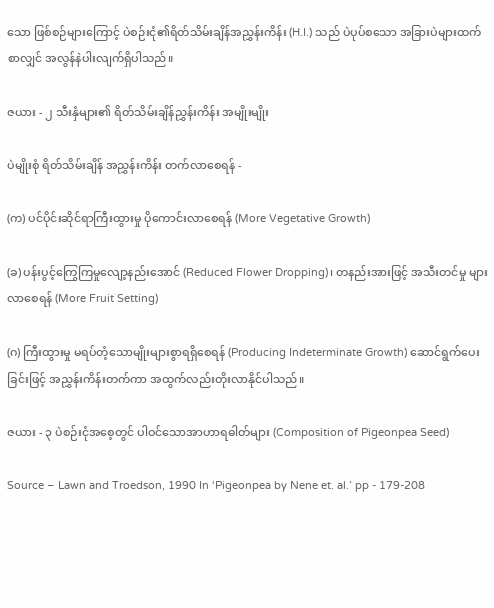သော ဖြစ်စဉ်များကြောင့် ပဲစဉ်းငုံ၏ရိတ်သိမ်းချိန်အညွှန်းကိန်း (H.I.) သည် ပဲပုပ်စသော အခြားပဲများထက်စာလျှင် အလွန်နဲပါးလျက်ရှိပါသည်။

ဇယား - ၂ သီးနှံများ၏ ရိတ်သိမ်းချိန်ညွှန်းကိန်း အမျိုးမျိုး

ပဲမျိုးစုံ ရိတ်သိမ်းချိန် အညွှန်းကိန်း တက်လာစေရန် -

(က) ပင်ပိုင်းဆိုင်ရာကြီးထွားမှု ပိုကောင်းလာစေရန် (More Vegetative Growth)

(ခ) ပန်းပွင့်ကြွေကြမှုလျော့နည်းအောင် (Reduced Flower Dropping)၊ တနည်းအားဖြင့် အသီးတင်မှု များလာစေရန် (More Fruit Setting)

(ဂ) ကြီးထွားမှု မရပ်တံ့သောမျိုးများစွာရရှိစေရန် (Producing Indeterminate Growth) ဆောင်ရွက်ပေးခြင်းဖြင့် အညွှန်းကိန်းတက်ကာ အထွက်လည်းတိုးလာနိုင်ပါသည်။

ဇယား - ၃ ပဲစဉ်းငုံအစေ့တွင် ပါဝင်သောအာဟာရဓါတ်များ (Composition of Pigeonpea Seed)

Source – Lawn and Troedson, 1990 In ‘Pigeonpea by Nene et. al.’ pp - 179-208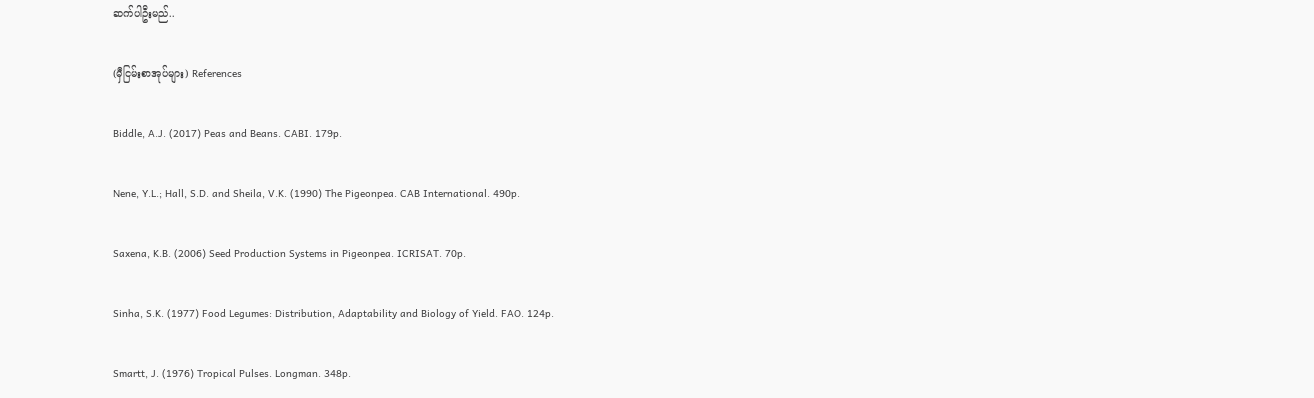ဆက်ပါဦးမည်..

(မှီငြမ်းစာအုပ်များ) References

Biddle, A.J. (2017) Peas and Beans. CABI. 179p.

Nene, Y.L.; Hall, S.D. and Sheila, V.K. (1990) The Pigeonpea. CAB International. 490p.

Saxena, K.B. (2006) Seed Production Systems in Pigeonpea. ICRISAT. 70p.

Sinha, S.K. (1977) Food Legumes: Distribution, Adaptability and Biology of Yield. FAO. 124p.

Smartt, J. (1976) Tropical Pulses. Longman. 348p.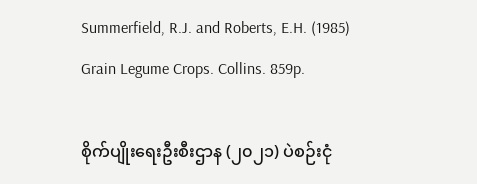Summerfield, R.J. and Roberts, E.H. (1985) Grain Legume Crops. Collins. 859p.

စိုက်ပျိုးရေးဦးစီးဌာန (၂၀၂၁) ပဲစဉ်းငုံ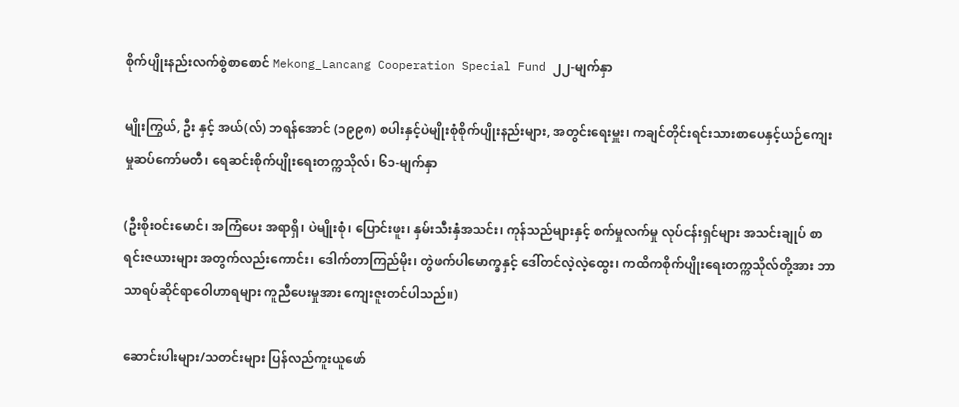စိုက်ပျိုးနည်းလက်စွဲစာစောင် Mekong_Lancang Cooperation Special Fund ၂၂-မျက်နှာ

မျိုးကြွယ်, ဦး နှင့် အယ်(လ်) ဘရန်အောင် (၁၉၉၈) စပါးနှင့်ပဲမျိုးစုံစိုက်ပျိုးနည်းများ, အတွင်းရေးမှူး၊ ကချင်တိုင်းရင်းသားစာပေနှင့်ယဉ်ကျေးမှုဆပ်ကော်မတီ၊ ရေဆင်းစိုက်ပျိုးရေးတက္ကသိုလ်၊ ၆၁-မျက်နှာ

(ဦးစိုးဝင်းမောင်၊ အကြံပေး အရာရှိ၊ ပဲမျိုးစုံ၊ ပြောင်းဖူး၊ နှမ်းသီးနှံအသင်း၊ ကုန်သည်များနှင့် စက်မှုလက်မှု လုပ်ငန်းရှင်များ အသင်းချုပ် စာရင်းဇယားများ အတွက်လည်းကောင်း၊ ဒေါက်တာကြည်မိုး၊ တွဲဖက်ပါမောက္ခနှင့် ဒေါ်တင်လဲ့လဲ့ထွေး၊ ကထိကစိုက်ပျိုးရေးတက္ကသိုလ်တို့အား ဘာသာရပ်ဆိုင်ရာဝေါဟာရများ ကူညီပေးမှုအား ကျေးဇူးတင်ပါသည်။)

ဆောင်းပါးများ/သတင်းများ ပြန်လည်ကူးယူဖော်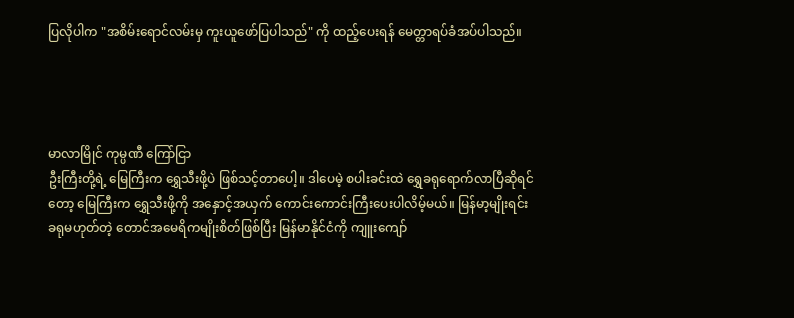ပြလိုပါက "အစိမ်းရောင်လမ်းမှ ကူးယူဖော်ပြပါသည်" ကို ထည့်ပေးရန် မေတ္တာရပ်ခံအပ်ပါသည်။




မာလာမြိုင် ကုမ္ပဏီ ကြော်ငြာ
ဦးကြီးတို့ရဲ့ မြေကြီးက ရွှေသီးဖို့ပဲ ဖြစ်သင့်တာပေါ့။ ဒါပေမဲ့ စပါးခင်းထဲ ရွှေခရုရောက်လာပြီဆိုရင်တော့ မြေကြီးက ရွှေသီးဖို့ကို အနှောင့်အယှက် ကောင်းကောင်းကြီးပေးပါလိမ့်မယ်။ မြန်မာ့မျိုးရင်းခရုမဟုတ်တဲ့ တောင်အမေရိကမျိုးစိတ်ဖြစ်ပြီး မြန်မာနိုင်ငံကို ကျူးကျော်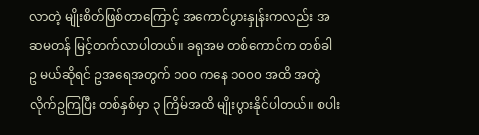လာတဲ့ မျိုးစိတ်ဖြစ်တာကြောင့် အကောင်ပွားနှုန်းကလည်း အဆမတန် မြင့်တက်လာပါတယ်။ ခရုအမ တစ်ကောင်က တစ်ခါ ဥ မယ်ဆိုရင် ဥအရေအတွက် ၁၀၀ ကနေ ၁၀၀၀ အထိ အတွဲလိုက်ဥကြပြီး တစ်နှစ်မှာ ၃ ကြိမ်အထိ မျိုးပွားနိုင်ပါတယ်။ စပါး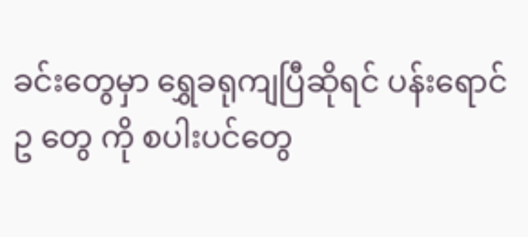ခင်းတွေမှာ ရွှေခရုကျပြီဆိုရင် ပန်းရောင် ဥ တွေ ကို စပါးပင်တွေ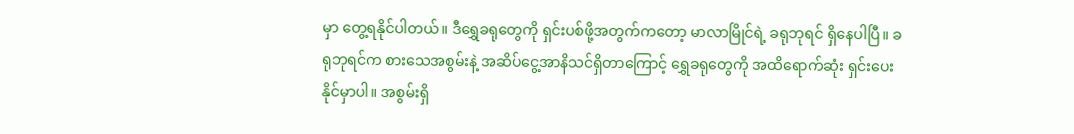မှာ တွေ့ရနိုင်ပါတယ်။ ဒီရွှေခရုတွေကို ရှင်းပစ်ဖို့အတွက်ကတော့ မာလာမြိုင်ရဲ့ ခရုဘုရင် ရှိနေပါပြီ။ ခရုဘုရင်က စားသေအစွမ်းနဲ့ အဆိပ်ငွေ့အာနိသင်ရှိတာကြောင့် ရွှေခရုတွေကို အထိရောက်ဆုံး ရှင်းပေးနိုင်မှာပါ။ အစွမ်းရှိ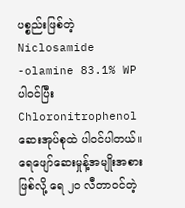ပစ္စည်းဖြစ်တဲ့ Niclosamide -olamine 83.1% WP ပါဝင်ပြီး Chloronitrophenol ဆေးအုပ်စုထဲ ပါဝင်ပါတယ်။ ရေဖျော်ဆေးမှုန့်အမျိုးအစားဖြစ်လို့ ရေ ၂၀ လီတာဝင်တဲ့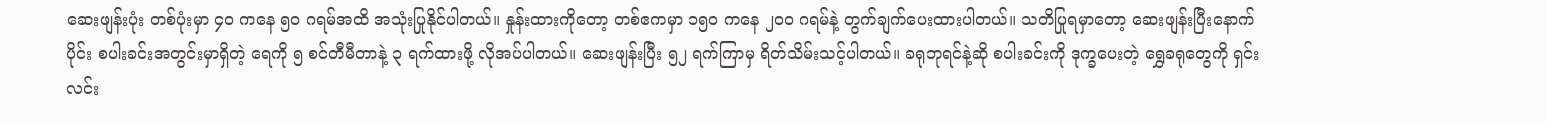ဆေးဖျန်းပုံး တစ်ပုံးမှာ ၄၀ ကနေ ၅၀ ဂရမ်အထိ အသုံးပြုနိုင်ပါတယ်။ နှုန်းထားကိုတော့ တစ်ဧကမှာ ၁၅၀ ကနေ ၂၀၀ ဂရမ်နဲ့ တွက်ချက်ပေးထားပါတယ်။ သတိပြုရမှာတော့ ဆေးဖျန်းပြီးနောက်ပိုင်း စပါးခင်းအတွင်းမှာရှိတဲ့ ရေကို ၅ စင်တီမီတာနဲ့ ၃ ရက်ထားဖို့ လိုအပ်ပါတယ်။ ဆေးဖျန်းပြီး ၅၂ ရက်ကြာမှ ရိတ်သိမ်းသင့်ပါတယ်။ ခရုဘုရင်နဲ့ဆို စပါးခင်းကို ဒုက္ခပေးတဲ့ ရွှေခရုတွေကို ရှင်းလင်း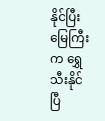နိုင်ပြီး မြေကြီးက ရွှေသီးနိုင်ပြီ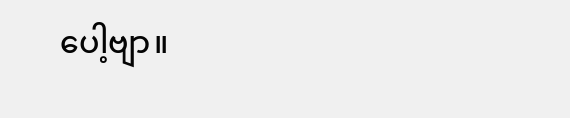ပေါ့ဗျာ။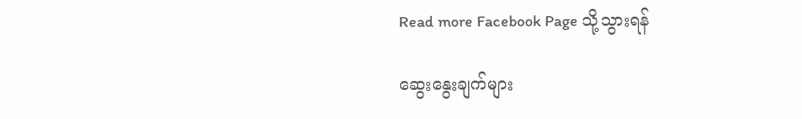Read more Facebook Page သို့သွားရန်

ဆွေးနွေးချက်များ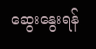ဆွေးနွေးရန်